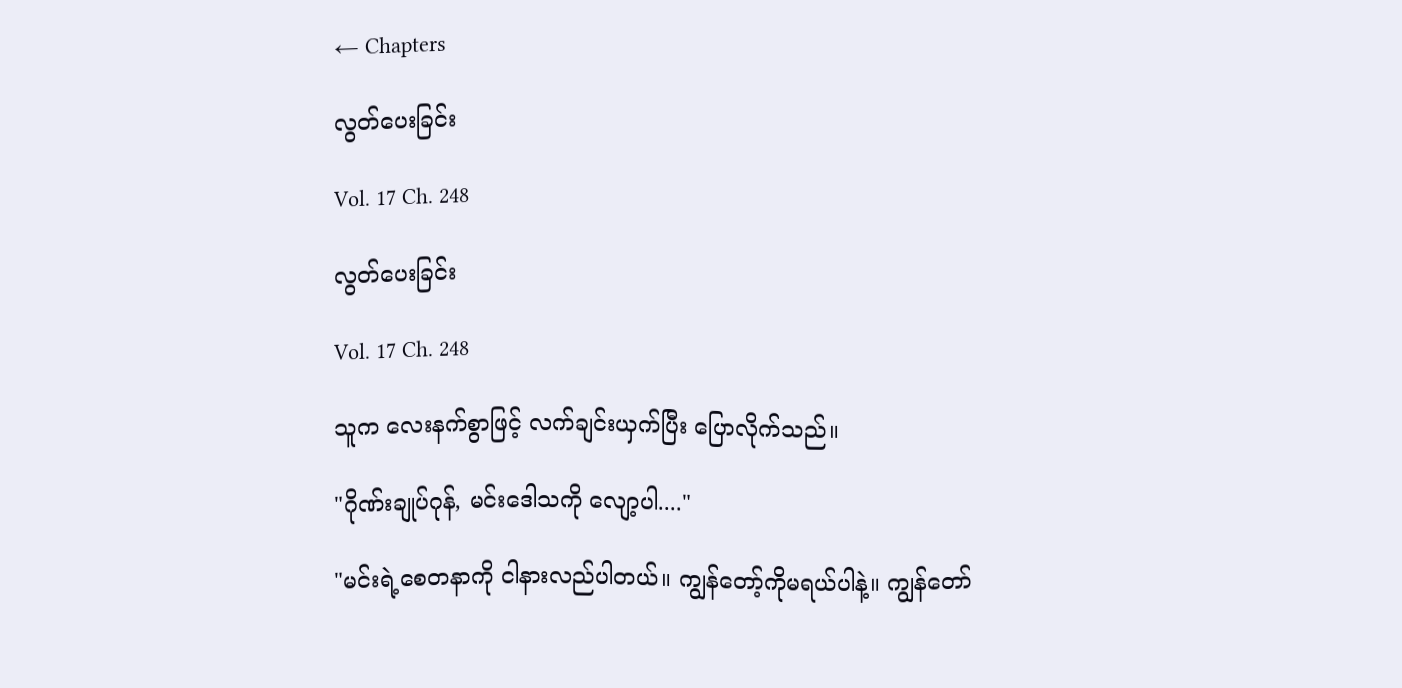← Chapters

လွတ်ပေးခြင်း

Vol. 17 Ch. 248

လွတ်ပေးခြင်း

Vol. 17 Ch. 248

သူက လေးနက်စွာဖြင့် လက်ချင်းယှက်ပြီး ပြောလိုက်သည်။

"ဂိုဏ်းချုပ်ဂုန်, မင်းဒေါသကို လျော့ပါ...."

"မင်းရဲ့စေတနာကို ငါနားလည်ပါတယ်။ ကျွန်တော့်ကိုမရယ်ပါနဲ့။ ကျွန်တော်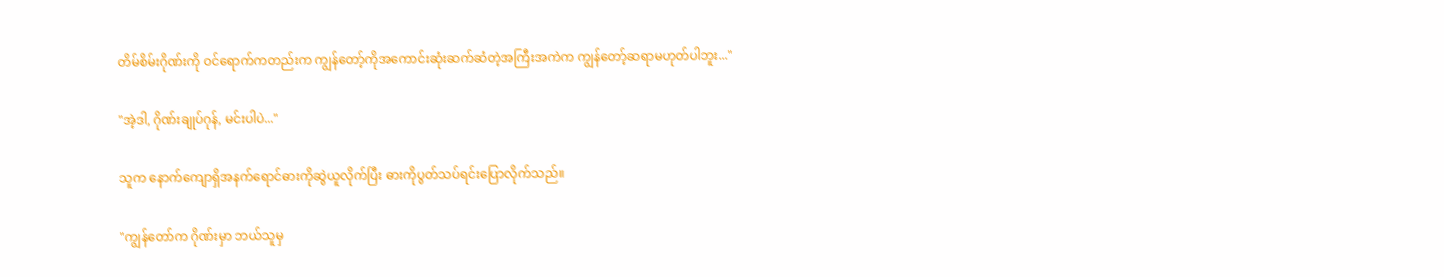တိမ်စိမ်းဂိုဏ်းကို ဝင်ရောက်ကတည်းက ကျွန်တော့်ကိုအကောင်းဆုံးဆက်ဆံတဲ့အကြီးအကဲက ကျွန်တော့်ဆရာမဟုတ်ပါဘူး..."

"အဲ့ဒါ, ဂိုဏ်းချုပ်ဂုန်, မင်းပါပဲ..."

သူက နောက်ကျောရှိအနက်ရောင်ဓားကိုဆွဲယူလိုက်ပြီး ဓားကိုပွတ်သပ်ရင်းပြောလိုက်သည်။

"ကျွန်တော်က ဂိုဏ်းမှာ ဘယ်သူမှ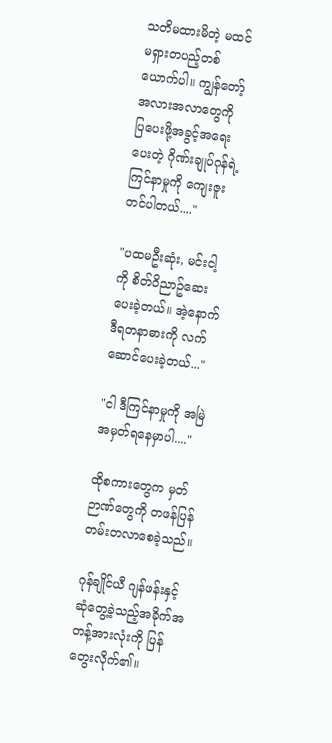သတိမထားမိတဲ့ မထင်မရှားတပည့်တစ်ယောက်ပါ။ ကျွန်တော့်အလားအလာတွေကို ပြပေးဖို့အခွင့်အရေးပေးတဲ့ ဂိုဏ်းချုပ်ဂုန်ရဲ့ကြင်နာမှုကို ကျေးဇူးတင်ပါတယ်...."

"ပထမဦးဆုံး, မင်းငါ့ကို စိတ်ဝိညာဥ်ဆေးပေးခဲ့တယ်။ အဲ့နောက် ဒီရတနာဓားကို လက်ဆောင်ပေးခဲ့တယ်..."

"ငါ ဒီကြင်နာမှုကို အမြဲအမှတ်ရနေမှာပါ...."

ထိုစကားတွေက မှတ်ဉာဏ်တွေကို တဖန်ပြန်တမ်းတလာစေခဲ့သည်။

ဂုန်ချိုင်ယီ ဂျန်ဖန်းနှင့် ဆုံတွေ့ခဲ့သည့်အခိုက်အတန့်အားလုံးကို ပြန်တွေးလိုက်၏။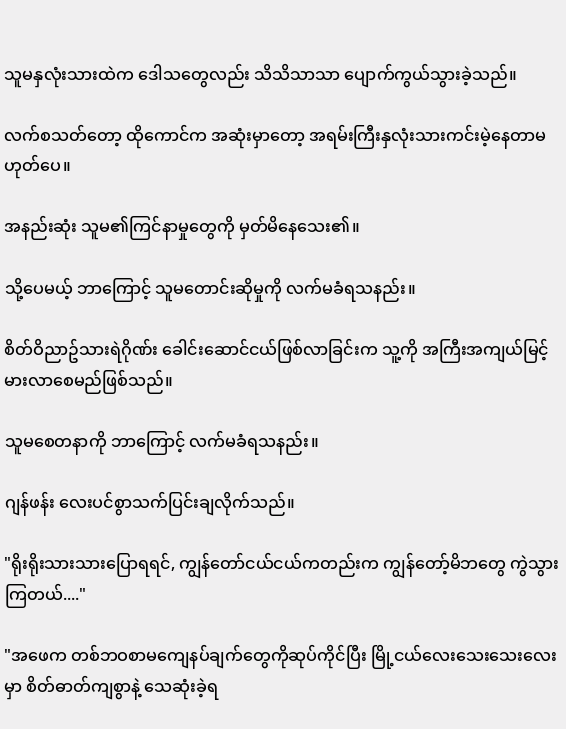သူမနှလုံးသားထဲက ဒေါသတွေလည်း သိသိသာသာ ပျောက်ကွယ်သွားခဲ့သည်။

လက်စသတ်တော့ ထိုကောင်က အဆုံးမှာတော့ အရမ်းကြီးနှလုံးသားကင်းမဲ့နေတာမဟုတ်ပေ။

အနည်းဆုံး သူမ၏ကြင်နာမှုတွေကို မှတ်မိနေသေး၏။

သို့ပေမယ့် ဘာကြောင့် သူမတောင်းဆိုမှုကို လက်မခံရသနည်း။

စိတ်ဝိညာဥ်သားရဲဂိုဏ်း ခေါင်းဆောင်ငယ်ဖြစ်လာခြင်းက သူ့ကို အကြီးအကျယ်မြင့်မားလာစေမည်ဖြစ်သည်။

သူမစေတနာကို ဘာကြောင့် လက်မခံရသနည်း။

ဂျန်ဖန်း လေးပင်စွာသက်ပြင်းချလိုက်သည်။

"ရိုးရိုးသားသားပြောရရင်, ကျွန်တော်ငယ်ငယ်ကတည်းက ကျွန်တော့်မိဘတွေ ကွဲသွားကြတယ်...."

"အဖေက တစ်ဘဝစာမကျေနပ်ချက်တွေကိုဆုပ်ကိုင်ပြီး မြို့ငယ်လေးသေးသေးလေးမှာ စိတ်ဓာတ်ကျစွာနဲ့ သေဆုံးခဲ့ရ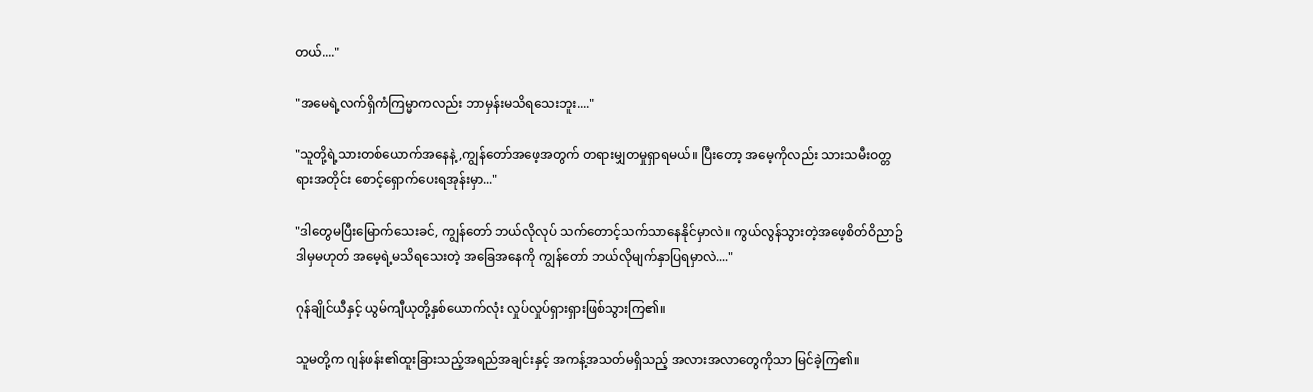တယ်...."

"အမေရဲ့လက်ရှိကံကြမ္မာကလည်း ဘာမှန်းမသိရသေးဘူး...."

"သူတို့ရဲ့သားတစ်ယောက်အနေနဲ့,ကျွန်တော်အဖေ့အတွက် တရားမျှတမှုရှာရမယ်။ ပြီးတော့ အမေ့ကိုလည်း သားသမီးဝတ္တရားအတိုင်း စောင့်ရှောက်ပေးရအုန်းမှာ..."

"ဒါတွေမပြီးမြောက်သေးခင်, ကျွန်တော် ဘယ်လိုလုပ် သက်တောင့်သက်သာနေနိုင်မှာလဲ။ ကွယ်လွန်သွားတဲ့အဖေ့စိတ်ဝိညာဥ် ဒါမှမဟုတ် အမေ့ရဲ့မသိရသေးတဲ့ အခြေအနေကို ကျွန်တော် ဘယ်လိုမျက်နှာပြရမှာလဲ...."

ဂုန်ချိုင်ယီနှင့် ယွမ်ကျီယုတို့နှစ်ယောက်လုံး လှုပ်လှုပ်ရှားရှားဖြစ်သွားကြ၏။

သူမတို့က ဂျန်ဖန်း၏ထူးခြားသည့်အရည်အချင်းနှင့် အကန့်အသတ်မရှိသည့် အလားအလာတွေကိုသာ မြင်ခဲ့ကြ၏။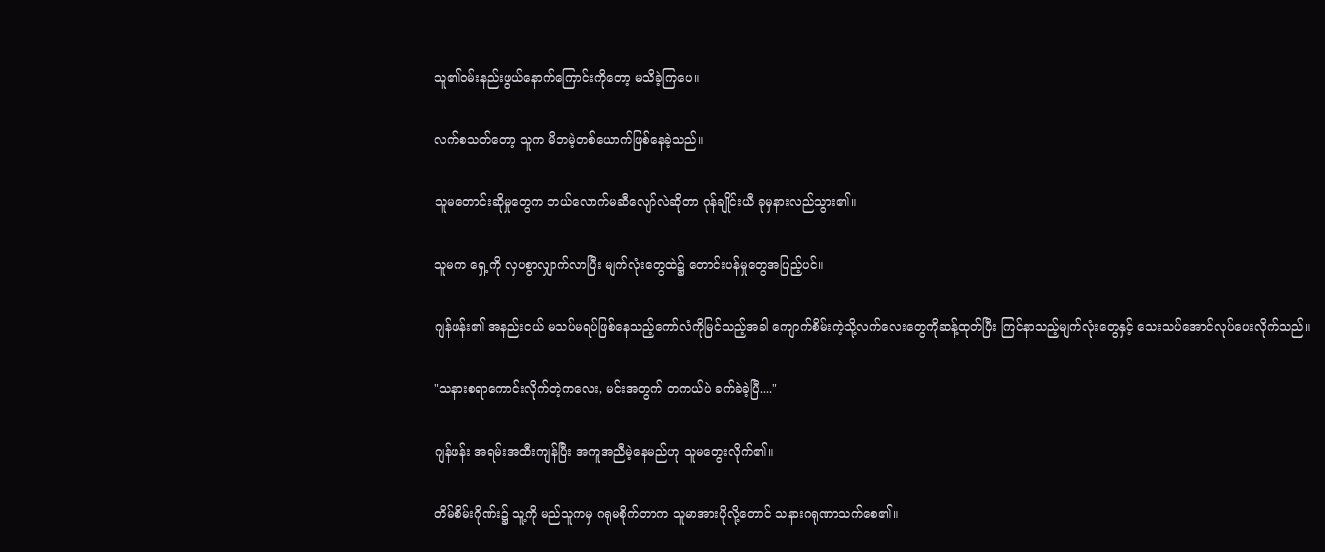သူ၏ဝမ်းနည်းဖွယ်နောက်ကြောင်းကိုတော့ မသိခဲ့ကြပေ။

လက်စသတ်တော့ သူက မိဘမဲ့တစ်ယောက်ဖြစ်နေခဲ့သည်။

သူမတောင်းဆိုမှုတွေက ဘယ်လောက်မဆီလျော်လဲဆိုတာ ဂုန်ချိုင်းယီ ခုမှနားလည်သွား၏။

သူမက ရှေ့ကို လှပစွာလျှာက်လာပြီး မျက်လုံးတွေထဲ၌ တောင်းပန်မှုတွေအပြည့်ပင်။

ဂျန်ဖန်း၏ အနည်းငယ် မသပ်မရပ်ဖြစ်နေသည့်ကော်လံကိုမြင်သည့်အခါ ကျောက်စိမ်းကဲ့သို့လက်လေးတွေကိုဆန့်ထုတ်ပြီး ကြင်နာသည့်မျက်လုံးတွေနှင့် သေးသပ်အောင်လုပ်ပေးလိုက်သည်။

"သနားစရာကောင်းလိုက်တဲ့ကလေး, မင်းအတွက် တကယ်ပဲ ခက်ခဲခဲ့ပြီ...."

ဂျန်ဖန်း အရမ်းအထီးကျန်ပြီး အကူအညီမဲ့နေမည်ဟု သူမတွေးလိုက်၏။

တိမ်စိမ်းဂိုဏ်း၌ သူ့ကို မည်သူကမှ ဂရုမစိုက်တာက သူမာအားပိုလို့တောင် သနားဂရုဏာသက်စေ၏။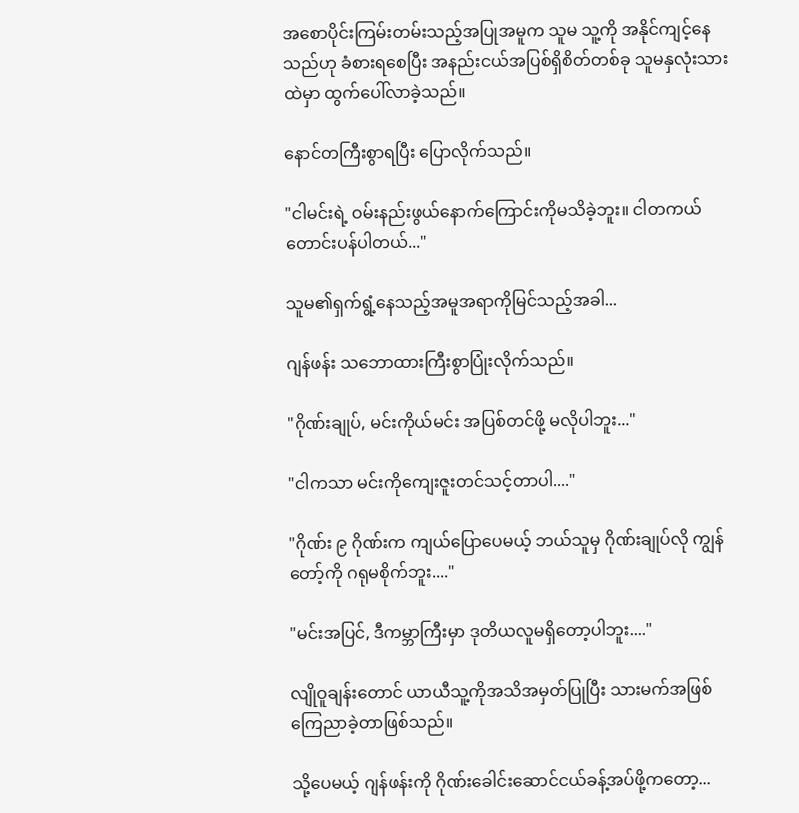အစောပိုင်းကြမ်းတမ်းသည့်အပြုအမူက သူမ သူ့ကို အနိုင်ကျင့်နေသည်ဟု ခံစားရစေပြီး အနည်းငယ်အပြစ်ရှိစိတ်တစ်ခု သူမနှလုံးသားထဲမှာ ထွက်ပေါ်လာခဲ့သည်။

နောင်တကြီးစွာရပြီး ပြောလိုက်သည်။

"ငါမင်းရဲ့ ဝမ်းနည်းဖွယ်နောက်ကြောင်းကိုမသိခဲ့ဘူး။ ငါတကယ်တောင်းပန်ပါတယ်..."

သူမ၏ရှက်ရွံ့နေသည့်အမူအရာကိုမြင်သည့်အခါ...

ဂျန်ဖန်း သဘောထားကြီးစွာပြုံးလိုက်သည်။

"ဂိုဏ်းချုပ်, မင်းကိုယ်မင်း အပြစ်တင်ဖို့ မလိုပါဘူး..."

"ငါကသာ မင်းကိုကျေးဇူးတင်သင့်တာပါ...."

"ဂိုဏ်း ၉ ဂိုဏ်းက ကျယ်ပြောပေမယ့် ဘယ်သူမှ ဂိုဏ်းချုပ်လို ကျွန်တော့်ကို ဂရုမစိုက်ဘူး...."

"မင်းအပြင်, ဒီကမ္ဘာကြီးမှာ ဒုတိယလူမရှိတော့ပါဘူး...."

လျိုဝူချန်းတောင် ယာယီသူ့ကိုအသိအမှတ်ပြုပြီး သားမက်အဖြစ်ကြေညာခဲ့တာဖြစ်သည်။

သို့ပေမယ့် ဂျန်ဖန်းကို ဂိုဏ်းခေါင်းဆောင်ငယ်ခန့်အပ်ဖို့ကတော့...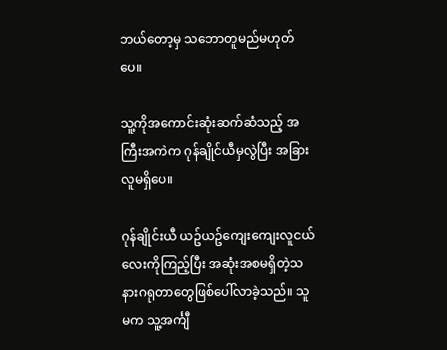ဘယ်တော့မှ သဘောတူမည်မဟုတ်ပေ။

သူ့ကိုအကောင်းဆုံးဆက်ဆံသည့် အကြီးအကဲက ဂုန်ချိုင်ယီမှလွဲပြီး အခြားလူမရှိပေ။

ဂုန်ချိုင်းယီ ယဥ်ယဥ်ကျေးကျေးလူငယ်လေးကိုကြည့်ပြီး အဆုံးအစမရှိတဲ့သနားဂရုတာတွေဖြစ်ပေါ်လာခဲ့သည်။ သူမက သူ့အင်္ကျီ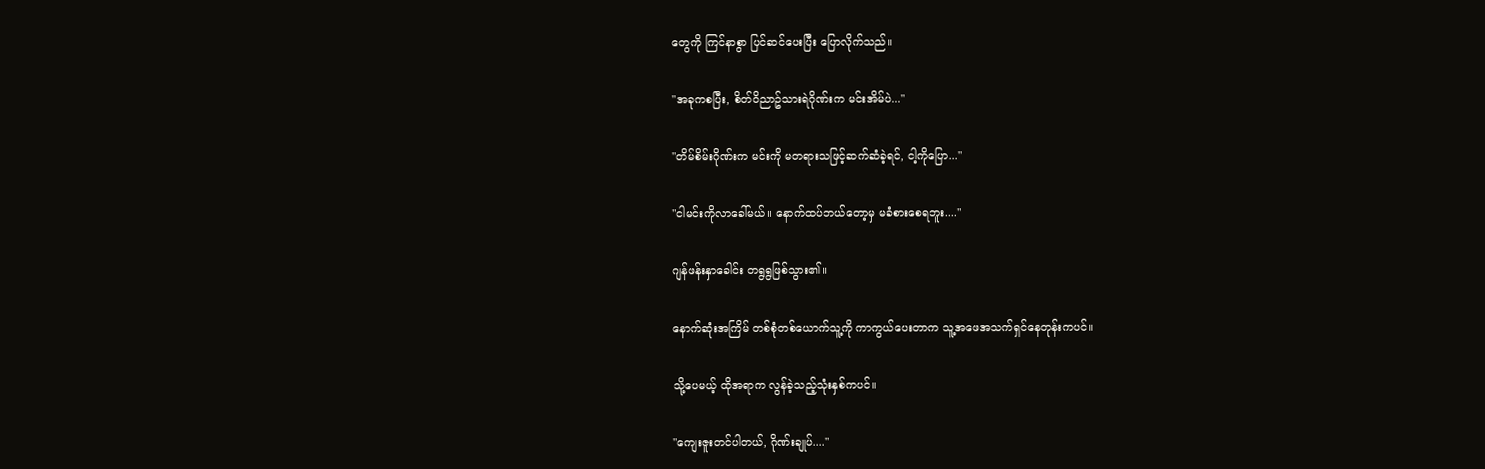တွေကို ကြင်နာစွာ ပြင်ဆင်ပေးပြီး ပြောလိုက်သည်။

"အခုကစပြီး, စိတ်ဝိညာဥ်သားရဲဂိုဏ်းက မင်းအိမ်ပဲ..."

"တိမ်စိမ်းဂိုဏ်းက မင်းကို မတရားသဖြင့်ဆက်ဆံခဲ့ရင်, ငါ့ကိုပြော..."

"ငါမင်းကိုလာခေါ်မယ်။ နောက်ထပ်ဘယ်တော့မှ မခံစားစေရဘူး...."

ဂျန်ဖန်းနှာခေါင်း တရွရွဖြစ်သွား၏။

နောက်ဆုံးအကြိမ် တစ်စုံတစ်ယောက်သူ့ကို ကာကွယ်ပေးတာက သူ့အဖေအသက်ရှင်နေတုန်းကပင်။

သို့ပေမယ့် ထိုအရာက လွန်ခဲ့သည့်သုံးနှစ်ကပင်။

"ကျေးဇူးတင်ပါတယ်, ဂိုဏ်းချုပ်...."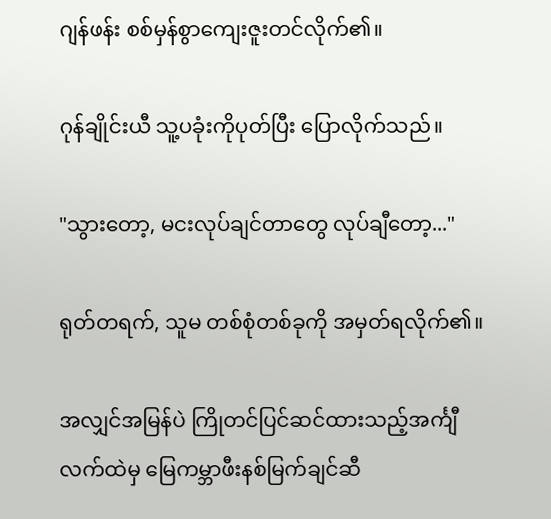ဂျန်ဖန်း စစ်မှန်စွာကျေးဇူးတင်လိုက်၏။

ဂုန်ချိုင်းယီ သူ့ပခုံးကိုပုတ်ပြီး ပြောလိုက်သည်။

"သွားတော့, မငးလုပ်ချင်တာတွေ လုပ်ချီတော့..."

ရုတ်တရက်, သူမ တစ်စုံတစ်ခုကို အမှတ်ရလိုက်၏။

အလျှင်အမြန်ပဲ ကြိုတင်ပြင်ဆင်ထားသည့်အင်္ကျီလက်ထဲမှ မြေကမ္ဘာဖီးနစ်မြက်ချင်ဆီ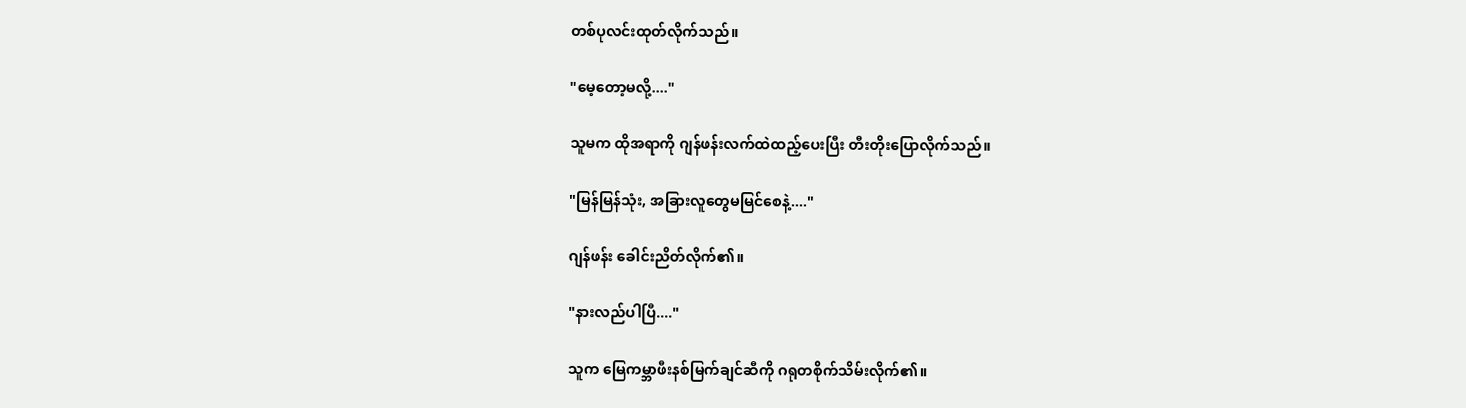တစ်ပုလင်းထုတ်လိုက်သည်။

"မေ့တော့မလို့...."

သူမက ထိုအရာကို ဂျန်ဖန်းလက်ထဲထည့်ပေးပြီး တီးတိုးပြောလိုက်သည်။

"မြန်မြန်သုံး, အခြားလူတွေမမြင်စေနဲ့...."

ဂျန်ဖန်း ခေါင်းညိတ်လိုက်၏။

"နားလည်ပါပြီ...."

သူက မြေကမ္ဘာဖီးနစ်မြက်ချင်ဆီကို ဂရုတစိုက်သိမ်းလိုက်၏။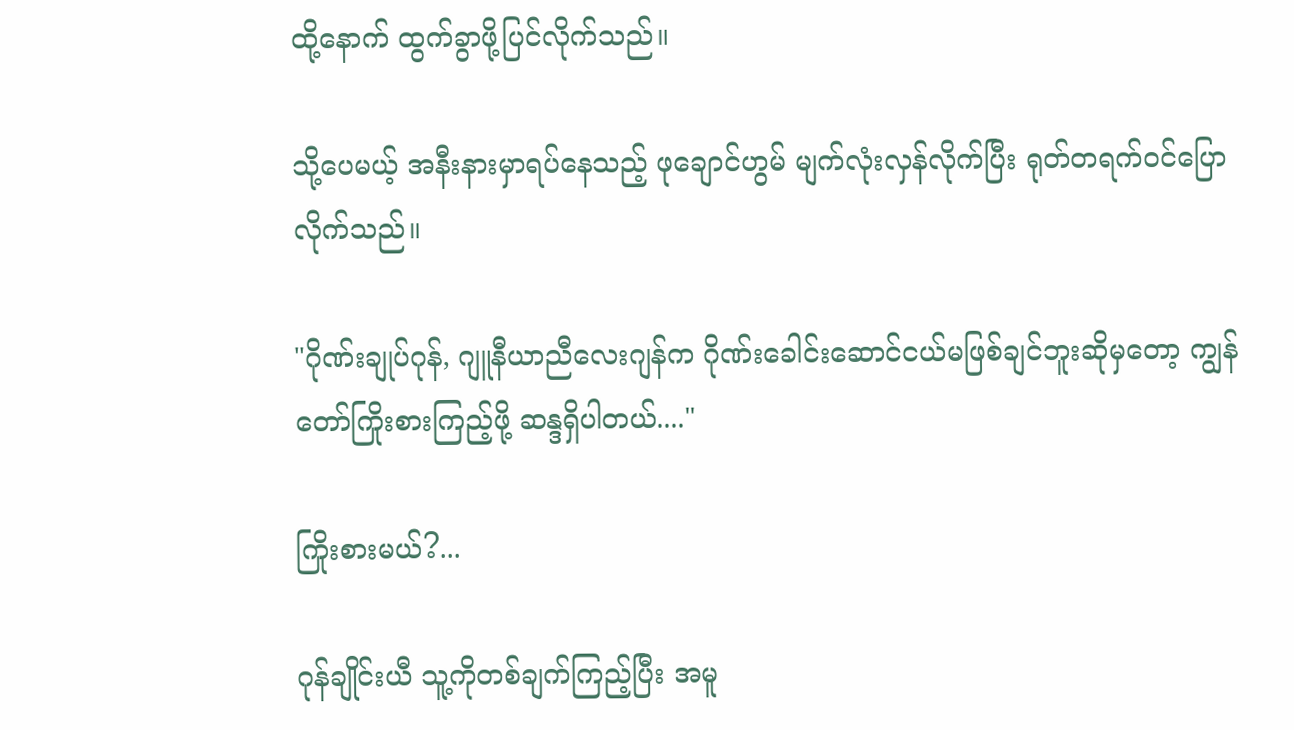ထို့နောက် ထွက်ခွာဖို့ပြင်လိုက်သည်။

သို့ပေမယ့် အနီးနားမှာရပ်နေသည့် ဖုချောင်ဟွမ် မျက်လုံးလှန်လိုက်ပြီး ရုတ်တရက်ဝင်ပြောလိုက်သည်။

"ဂိုဏ်းချုပ်ဂုန်, ဂျူနီယာညီလေးဂျန်က ဂိုဏ်းခေါင်းဆောင်ငယ်မဖြစ်ချင်ဘူးဆိုမှတော့ ကျွန်တော်ကြိုးစားကြည့်ဖို့ ဆန္ဒရှိပါတယ်...."

ကြိုးစားမယ်?...

ဂုန်ချိုင်းယီ သူ့ကိုတစ်ချက်ကြည့်ပြီး အမူ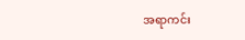အရာကင်း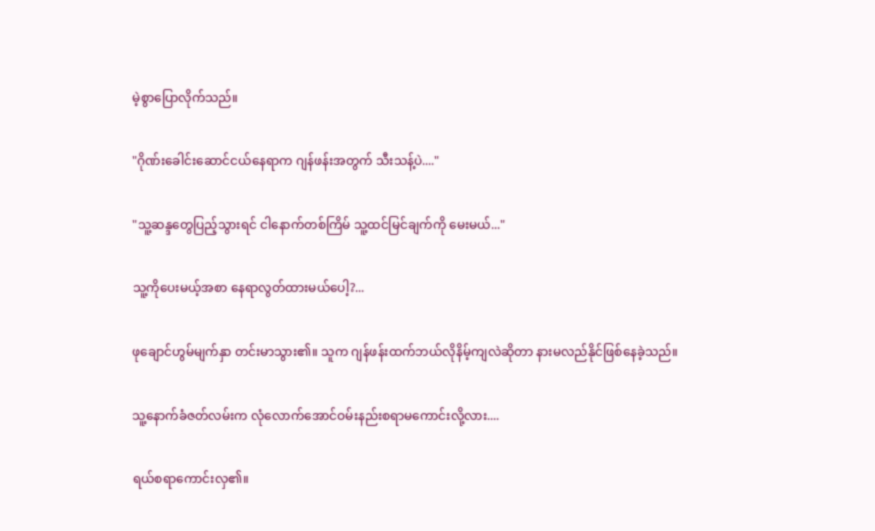မဲ့စွာပြောလိုက်သည်။

"ဂိုဏ်းခေါင်းဆောင်ငယ်နေရာက ဂျန်ဖန်းအတွက် သီးသန့်ပဲ...."

"သူ့ဆန္ဒတွေပြည့်သွားရင် ငါနောက်တစ်ကြိမ် သူ့ထင်မြင်ချက်ကို မေးမယ်..."

သူ့ကိုပေးမယ့်အစာ နေရာလွတ်ထားမယ်ပေါ့?...

ဖုချောင်ဟွမ်မျက်နှာ တင်းမာသွား၏။ သူက ဂျန်ဖန်းထက်ဘယ်လိုနိမ့်ကျလဲဆိုတာ နားမလည်နိုင်ဖြစ်နေခဲ့သည်။

သူ့နောက်ခံဇတ်လမ်းက လုံလောက်အောင်ဝမ်းနည်းစရာမကောင်းလို့လား....

ရယ်စရာကောင်းလှ၏။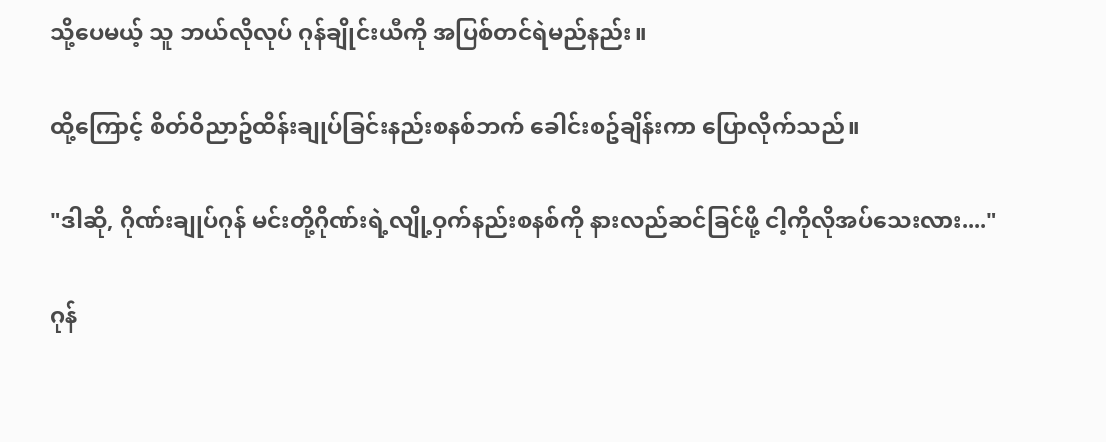သို့ပေမယ့် သူ ဘယ်လိုလုပ် ဂုန်ချိုင်းယီကို အပြစ်တင်ရဲမည်နည်း။

ထို့ကြောင့် စိတ်ဝိညာဥ်ထိန်းချုပ်ခြင်းနည်းစနစ်ဘက် ခေါင်းစဥ်ချိန်းကာ ပြောလိုက်သည်။

"ဒါဆို, ဂိုဏ်းချုပ်ဂုန် မင်းတို့ဂိုဏ်းရဲ့လျို့ဝှက်နည်းစနစ်ကို နားလည်ဆင်ခြင်ဖို့ ငါ့ကိုလိုအပ်သေးလား...."

ဂုန်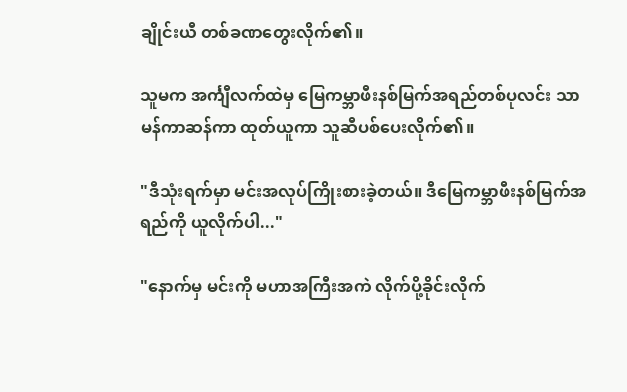ချိုင်းယီ တစ်ခဏတွေးလိုက်၏။

သူမက အင်္ကျီလက်ထဲမှ မြေကမ္ဘာဖီးနစ်မြက်အရည်တစ်ပုလင်း သာမန်ကာဆန်ကာ ထုတ်ယူကာ သူဆီပစ်ပေးလိုက်၏။

"ဒီသုံးရက်မှာ မင်းအလုပ်ကြိုးစားခဲ့တယ်။ ဒီမြေကမ္ဘာဖီးနစ်မြက်အရည်ကို ယူလိုက်ပါ..."

"နောက်မှ မင်းကို မဟာအကြီးအကဲ လိုက်ပို့ခိုင်းလိုက်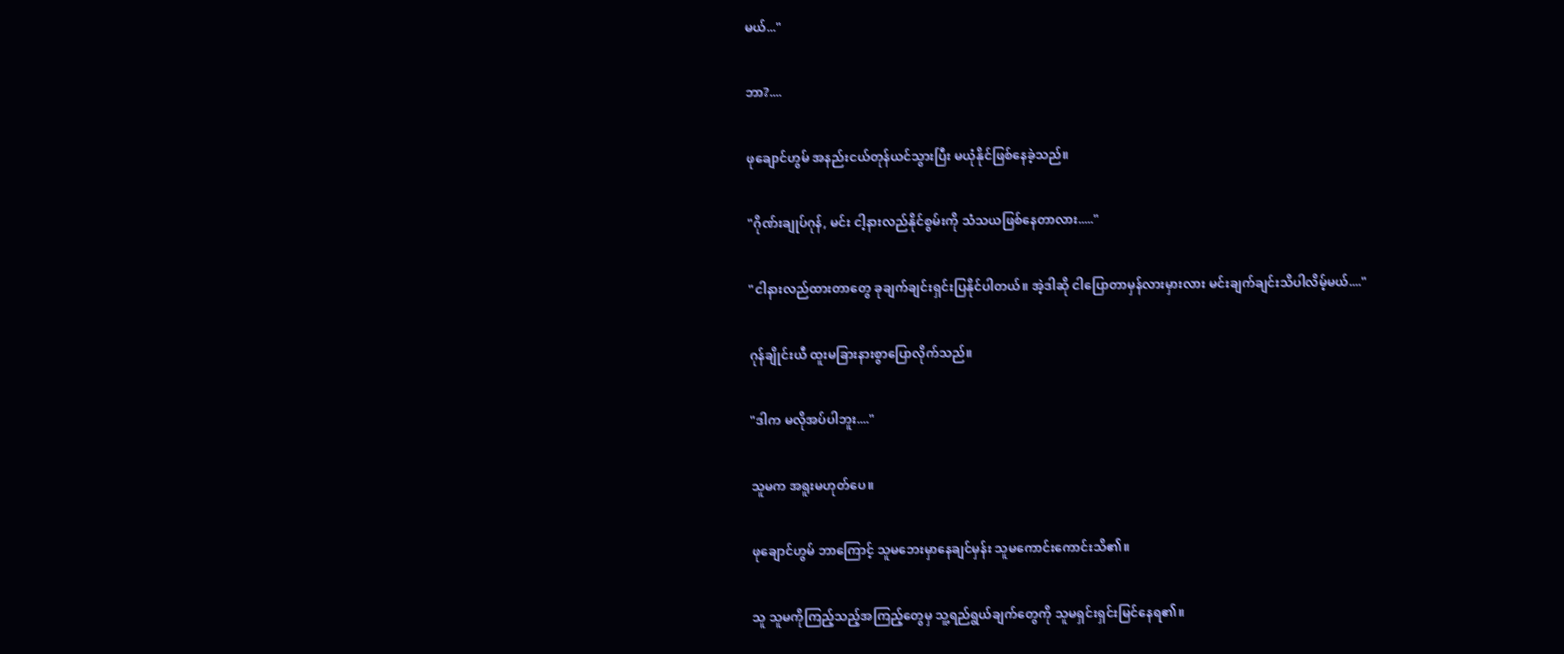မယ်..."

ဘာ?....

ဖုချောင်ဟွမ် အနည်းငယ်တုန်ယင်သွားပြီး မယုံနိုင်ဖြစ်နေခဲ့သည်။

"ဂိုဏ်းချုပ်ဂုန်, မင်း ငါ့နားလည်နိုင်စွမ်းကို သံသယဖြစ်နေတာလား....."

"ငါနားလည်ထားတာတွေ ခုချက်ချင်းရှင်းပြနိုင်ပါတယ်။ အဲ့ဒါဆို ငါပြောတာမှန်လားမှားလား မင်းချက်ချင်းသိပါလိမ့်မယ်...."

ဂုန်ချိုင်းယီ ထူးမခြားနားစွာပြောလိုက်သည်။

"ဒါက မလိုအပ်ပါဘူး...."

သူမက အရူးမဟုတ်ပေ။

ဖုချောင်ဟွမ် ဘာကြောင့် သူမဘေးမှာနေချင်မှန်း သူမကောင်းကောင်းသိ၏။

သူ သူမကိုကြည့်သည့်အကြည့်တွေမှ သူ့ရည်ရွယ်ချက်တွေကို သူမရှင်းရှင်းမြင်နေရ၏။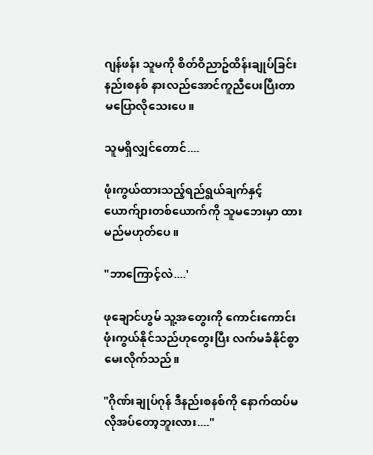ဂျန်ဖန်း သူမကို စိတ်ဝိညာဥ်ထိန်းချုပ်ခြင်းနည်းစနစ် နားလည်အောင်ကူညီပေးပြီးတာ မပြောလိုသေးပေ။

သူမရှိလျှင်တောင်....

ဖုံးကွယ်ထားသည့်ရည်ရွယ်ချက်နှင့် ယောက်ျားတစ်ယောက်ကို သူမဘေးမှာ ထားမည်မဟုတ်ပေ။

"ဘာကြောင့်လဲ....'

ဖုချောင်ဟွမ် သူ့အတွေးကို ကောင်းကောင်းဖုံးကွယ်နိုင်သည်ဟုတွေးပြီး လက်မခံနိုင်စွာ မေးလိုက်သည်။

"ဂိုဏ်းချုပ်ဂုန် ဒီနည်းစနစ်ကို နောက်ထပ်မလိုအပ်တော့ဘူးလား...."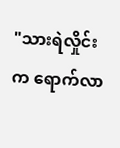"သားရဲလှိုင်းက ရောက်လာ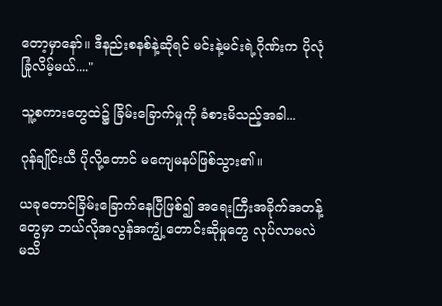တော့မှာနော်။ ဒီနည်းစနစ်နဲ့ဆိုရင် မင်းနဲ့မင်းရဲ့ဂိုဏ်းက ပိုလုံခြုံလိမ့်မယ်...."

သူ့စကားတွေထဲ၌ ခြိမ်းခြောက်မှုကို ခံစားမိသည့်အခါ...

ဂုန်ချိုင်းယီ ပိုလို့တောင် မကျေမနပ်ဖြစ်သွား၏။

ယခုတောင်ခြိမ်းခြောက်နေပြီဖြစ်၍ အရေးကြီးအခိုက်အတန့်တွေမှာ ဘယ်လိုအလွန်အကျွံ့တောင်းဆိုမှုတွေ လုပ်လာမလဲ မသိ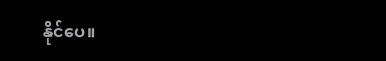နိုင်ပေ။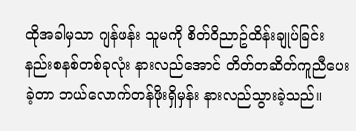ထိုအခါမှသာ ဂျန်ဖန်း သူမကို စိတ်ဝိညာဥ်ထိန်းချုပ်ခြင်းနည်းစနစ်တစ်ခုလုံး နားလည်အောင် တိတ်တဆိတ်ကူညီပေးခဲ့တာ ဘယ်လောက်တန်ဖိုးရှိမှန်း နားလည်သွားခဲ့သည်။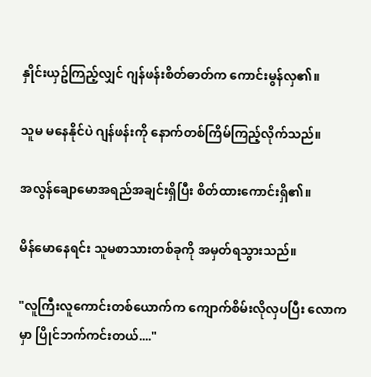နှိုင်းယှဥ်ကြည့်လျှင် ဂျန်ဖန်းစိတ်ဓာတ်က ကောင်းမွန်လှ၏။

သူမ မနေနိုင်ပဲ ဂျန်ဖန်းကို နောက်တစ်ကြိမ်ကြည့်လိုက်သည်။

အလွန်ချောမောအရည်အချင်းရှိပြီး စိတ်ထားကောင်းရှိ၏။

မိန်မောနေရင်း သူမစာသားတစ်ခုကို အမှတ်ရသွားသည်။

"လူကြီးလူကောင်းတစ်ယောက်က ကျောက်စိမ်းလိုလှပပြီး လောကမှာ ပြိုင်ဘက်ကင်းတယ်...."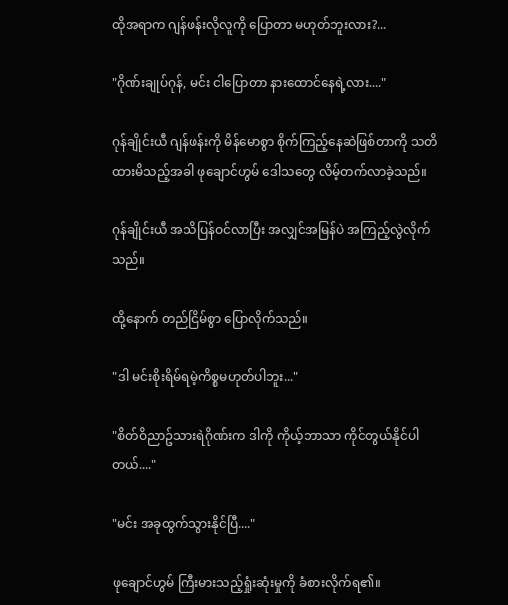ထိုအရာက ဂျန်ဖန်းလိုလူကို ပြောတာ မဟုတ်ဘူးလား?...

"ဂိုဏ်းချုပ်ဂုန်, မင်း ငါပြောတာ နားထောင်နေရဲ့လား...."

ဂုန်ချိုင်းယီ ဂျန်ဖန်းကို မိန်မောစွာ စိုက်ကြည့်နေဆဲဖြစ်တာကို သတိထားမိသည့်အခါ ဖုချောင်ဟွမ် ဒေါသတွေ လိမ့်တက်လာခဲ့သည်။

ဂုန်ချိုင်းယီ အသိပြန်ဝင်လာပြီး အလျှင်အမြန်ပဲ အကြည့်လွဲလိုက်သည်။

ထို့နောက် တည်ငြိမ်စွာ ပြောလိုက်သည်။

"ဒါ မင်းစိုးရိမ်ရမဲ့ကိစ္စမဟုတ်ပါဘူး..."

"စိတ်ဝိညာဥ်သားရဲဂိုဏ်းက ဒါကို ကိုယ့်ဘာသာ ကိုင်တွယ်နိုင်ပါတယ်...."

"မင်း အခုထွက်သွားနိုင်ပြီ...."

ဖုချောင်ဟွမ် ကြီးမားသည့်ရှုံးဆုံးမှုကို ခံစားလိုက်ရ၏။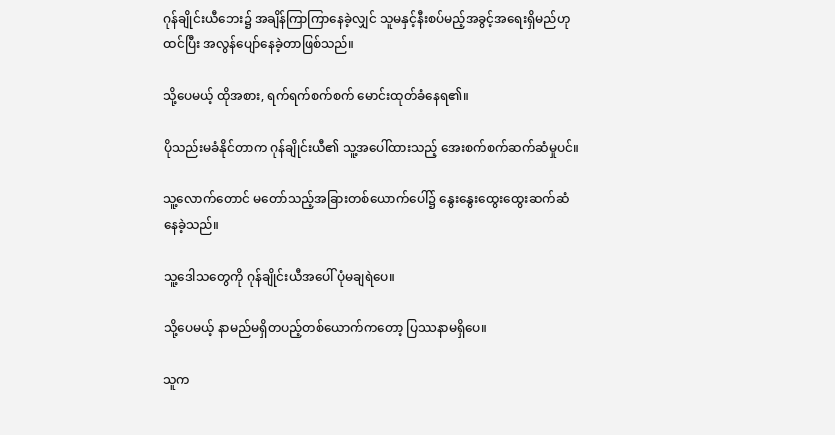ဂုန်ချိုင်းယီဘေး၌ အချိန်ကြာကြာနေခဲ့လျှင် သူမနှင့်နီးစပ်မည့်အခွင့်အရေးရှိမည်ဟု ထင်ပြီး အလွန်ပျော်နေခဲ့တာဖြစ်သည်။

သို့ပေမယ့် ထိုအစား, ရက်ရက်စက်စက် မောင်းထုတ်ခံနေရ၏။

ပိုသည်းမခံနိုင်တာက ဂုန်ချိုင်းယီ၏ သူ့အပေါ်ထားသည့် အေးစက်စက်ဆက်ဆံမှုပင်။

သူ့လောက်တောင် မတော်သည့်အခြားတစ်ယောက်ပေါ်၌ နွေးနွေးထွေးထွေးဆက်ဆံနေခဲ့သည်။

သူ့ဒေါသတွေကို ဂုန်ချိုင်းယီအပေါ် ပုံမချရဲပေ။

သို့ပေမယ့် နာမည်မရှိတပည့်တစ်ယောက်ကတော့ ပြဿနာမရှိပေ။

သူက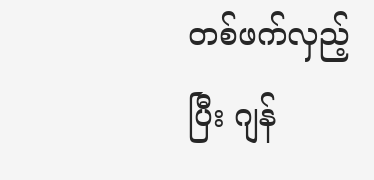တစ်ဖက်လှည့်ပြီး ဂျန်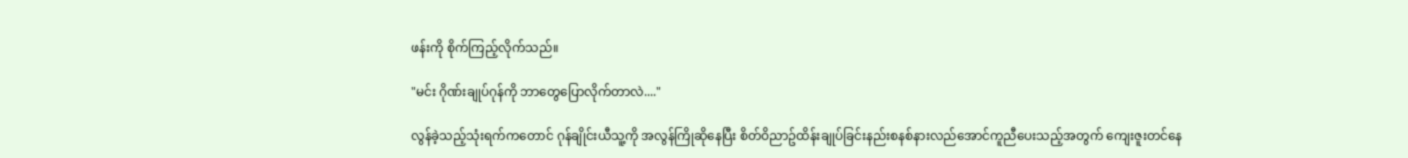ဖန်းကို စိုက်ကြည့်လိုက်သည်။

"မင်း ဂိုဏ်းချုပ်ဂုန်ကို ဘာတွေပြောလိုက်တာလဲ...."

လွန်ခဲ့သည့်သုံးရက်ကတောင် ဂုန်ချိုင်းယီသူ့ကို အလွန်ကြိုဆိုနေပြီး စိတ်ဝိညာဥ်ထိန်းချုပ်ခြင်းနည်းစနစ်နားလည်အောင်ကူညီပေးသည့်အတွက် ကျေးဇူးတင်နေ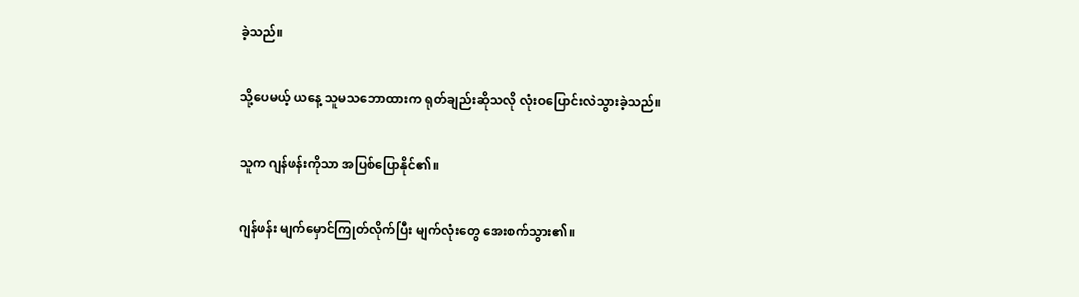ခဲ့သည်။

သို့ပေမယ့် ယနေ့ သူမသဘောထားက ရုတ်ချည်းဆိုသလို လုံးဝပြောင်းလဲသွားခဲ့သည်။

သူက ဂျန်ဖန်းကိုသာ အပြစ်ပြောနိုင်၏။

ဂျန်ဖန်း မျက်မှောင်ကြုတ်လိုက်ပြီး မျက်လုံးတွေ အေးစက်သွား၏။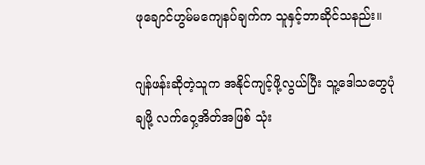ဖုချောင်ဟွမ်မကျေနပ်ချက်က သူနှင့်ဘာဆိုင်သနည်း။

ဂျန်ဖန်းဆိုတဲ့သူက အနိုင်ကျင့်ဖို့လွယ်ပြီး သူ့ဒေါသတွေပုံချဖို့ လက်ဝှေ့အိတ်အဖြစ် သုံး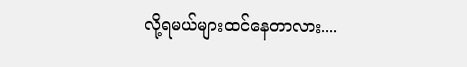လို့ရမယ်များထင်နေတာလား....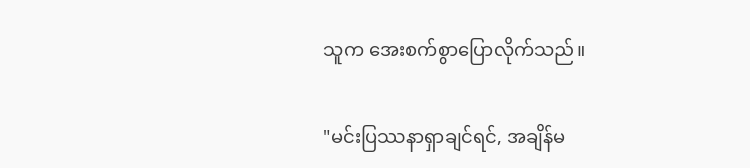သူက အေးစက်စွာပြောလိုက်သည်။

"မင်းပြဿနာရှာချင်ရင်, အချိန်မ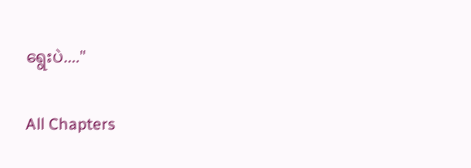ရွေးပဲ...."

All Chapters